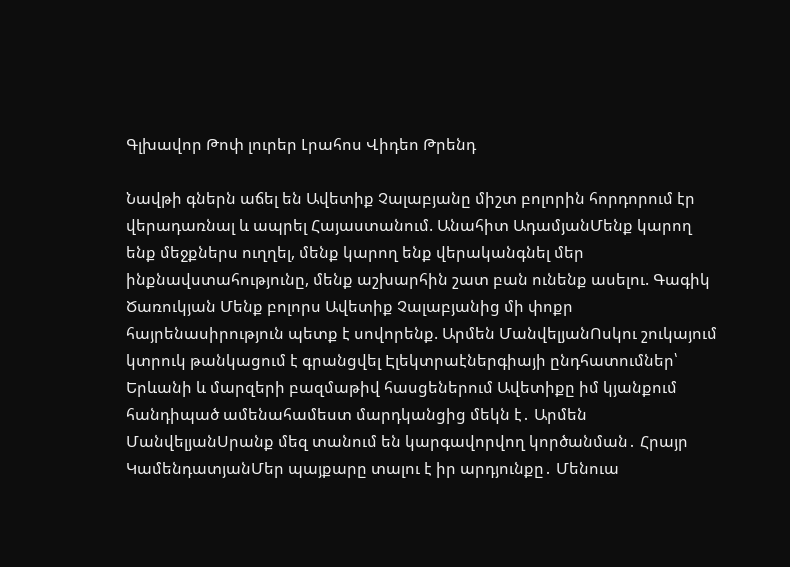Գլխավոր Թոփ լուրեր Լրահոս Վիդեո Թրենդ

Նավթի գներն աճել են Ավետիք Չալաբյանը միշտ բոլորին հորդորում էր վերադառնալ և ապրել Հայաստանում. Անահիտ ԱդամյանՄենք կարող ենք մեջքներս ուղղել, մենք կարող ենք վերականգնել մեր ինքնավստահությունը, մենք աշխարհին շատ բան ունենք ասելու. Գագիկ Ծառուկյան Մենք բոլորս Ավետիք Չալաբյանից մի փոքր հայրենասիրություն պետք է սովորենք. Արմեն ՄանվելյանՈսկու շուկայում կտրուկ թանկացում է գրանցվել Էլեկտրաէներգիայի ընդհատումներ՝ Երևանի և մարզերի բազմաթիվ հասցեներում Ավետիքը իմ կյանքում հանդիպած ամենահամեստ մարդկանցից մեկն է․ Արմեն ՄանվելյանՍրանք մեզ տանում են կարգավորվող կործանման․ Հրայր ԿամենդատյանՄեր պայքարը տալու է իր արդյունքը․ Մենուա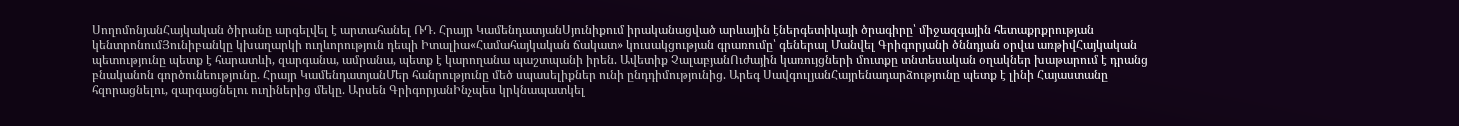ՍողոմոնյանՀայկական ծիրանը արգելվել է արտահանել ՌԴ. Հրայր ԿամենդատյանՍյունիքում իրականացված արևային էներգետիկայի ծրագիրը՝ միջազգային հետաքրքրության կենտրոնումՅունիբանկը կխաղարկի ուղևորություն դեպի Իտալիա«Համահայկական ճակատ» կուսակցության գրառումը՝ գեներալ Մանվել Գրիգորյանի ծննդյան օրվա առթիվՀայկական պետությունը պետք է հարատևի, զարգանա, ամրանա, պետք է կարողանա պաշտպանի իրեն. Ավետիք ՉալաբյանՈւժային կառույցների մուտքը տնտեսական օղակներ խաթարում է դրանց բնականոն գործունեությունը. Հրայր ԿամենդատյանՄեր հանրությունը մեծ սպասելիքներ ունի ընդդիմությունից. Արեգ ՍավգուլյանՀայրենադարձությունը պետք է լինի Հայաստանը հզորացնելու, զարգացնելու ուղիներից մեկը. Արսեն ԳրիգորյանԻնչպես կրկնապատկել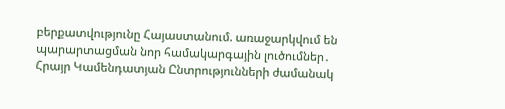բերքատվությունը Հայաստանում. առաջարկվում են պարարտացման նոր համակարգային լուծումներ․ Հրայր Կամենդատյան Ընտրությունների ժամանակ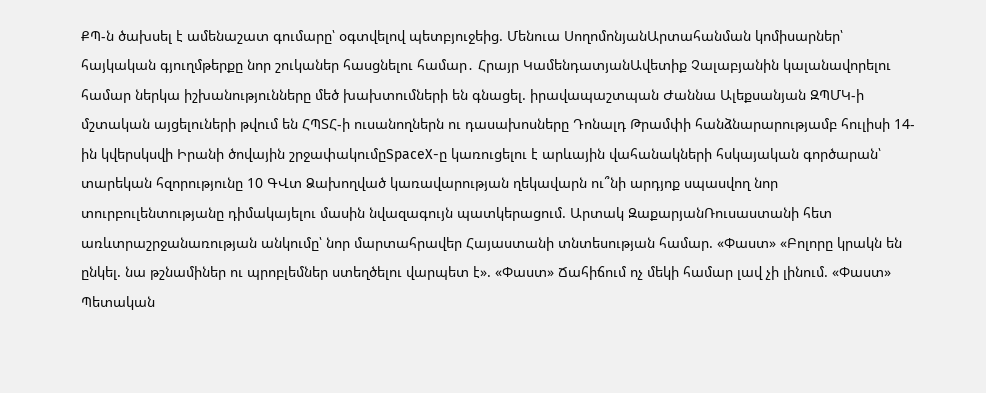ՔՊ-ն ծախսել է ամենաշատ գումարը՝ օգտվելով պետբյուջեից. Մենուա ՍողոմոնյանԱրտահանման կոմիսարներ՝ հայկական գյուղմթերքը նոր շուկաներ հասցնելու համար․ Հրայր ԿամենդատյանԱվետիք Չալաբյանին կալանավորելու համար ներկա իշխանությունները մեծ խախտումների են գնացել. իրավապաշտպան Ժաննա Ալեքսանյան ԶՊՄԿ-ի մշտական այցելուների թվում են ՀՊՏՀ-ի ուսանողներն ու դասախոսները Դոնալդ Թրամփի հանձնարարությամբ հուլիսի 14-ին կվերսկսվի Իրանի ծովային շրջափակումըSpaceX-ը կառուցելու է արևային վահանակների հսկայական գործարան՝ տարեկան հզորությունը 10 ԳՎտ Ձախողված կառավարության ղեկավարն ու՞նի արդյոք սպասվող նոր տուրբուլենտությանը դիմակայելու մասին նվազագույն պատկերացում. Արտակ ԶաքարյանՌուսաստանի հետ առևտրաշրջանառության անկումը՝ նոր մարտահրավեր Հայաստանի տնտեսության համար. «Փաստ» «Բոլորը կրակն են ընկել. նա թշնամիներ ու պրոբլեմներ ստեղծելու վարպետ է». «Փաստ» Ճահիճում ոչ մեկի համար լավ չի լինում. «Փաստ» Պետական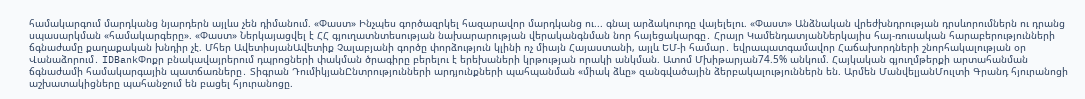համակարգում մարդկանց նյարդերն այլևս չեն դիմանում. «Փաստ» Ինչպես գործազրկել հազարավոր մարդկանց ու... գնալ արձակուրդը վայելելու. «Փաստ» Անձնական վրեժխնդրության դրսևորումներն ու դրանց սպասարկման «համակարգերը». «Փաստ» Ներկայացվել է ՀՀ գյուղատնտեսության նախարարության վերականգնման նոր հայեցակարգը․ Հրայր ԿամենդատյանՆերկայիս հայ-ռուսական հարաբերությունների ճգնաժամը քաղաքական խնդիր չէ. Մհեր ԱվետիսյանԱվետիք Չալաբյանի գործը փորձություն կլինի ոչ միայն Հայաստանի, այլև ԵՄ-ի համար․ եվրապատգամավոր Հաճախորդների շնորհակալության օր Վանաձորում․ IDBankՓոքր բնակավայրերում դպրոցների փակման ծրագիրը բերելու է երեխաների կրթության որակի անկման. Ատոմ Մխիթարյան74.5% անկում. Հայկական գյուղմթերքի արտահանման ճգնաժամի համակարգային պատճառները․ Տիգրան ԴումիկյանԸնտրությունների արդյունքների պահպանման «միակ ձևը» զանգվածային ձերբակալություններն են. Արմեն ՄանվելյանՄուլտի Գրանդ հյուրանոցի աշխատակիցները պահանջում են բացել հյուրանոցը.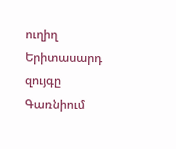ուղիղ Երիտասարդ զույգը Գառնիում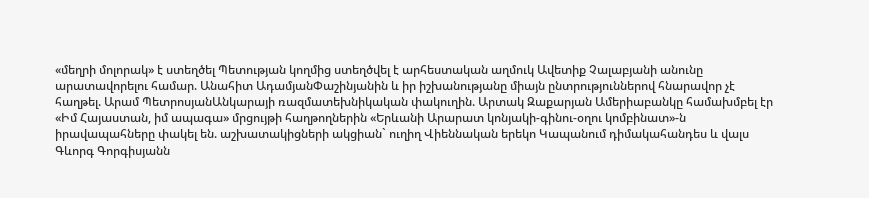«մեղրի մոլորակ» է ստեղծել Պետության կողմից ստեղծվել է արհեստական աղմուկ Ավետիք Չալաբյանի անունը արատավորելու համար. Անահիտ ԱդամյանՓաշինյանին և իր իշխանությանը միայն ընտրություններով հնարավոր չէ հաղթել. Արամ ՊետրոսյանԱնկարայի ռազմատեխնիկական փակուղին. Արտակ Զաքարյան Ամերիաբանկը համախմբել էր «Իմ Հայաստան, իմ ապագա» մրցույթի հաղթողներին «Երևանի Արարատ կոնյակի-գինու-օղու կոմբինատ»-ն իրավապահները փակել են. աշխատակիցների ակցիան` ուղիղ Վիեննական երեկո Կապանում դիմակահանդես և վալս Գևորգ Գորգիսյանն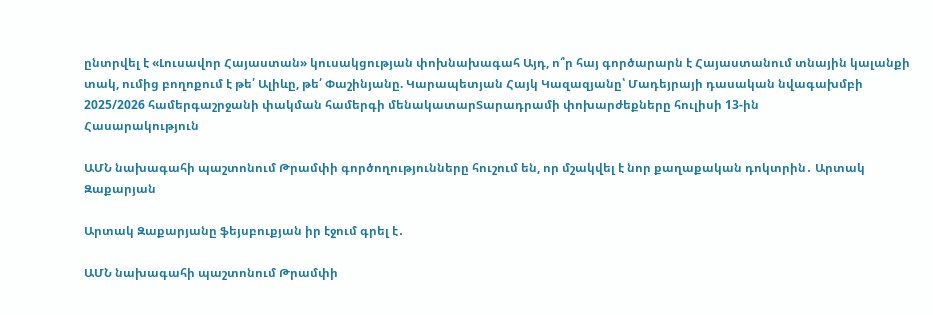ընտրվել է «Լուսավոր Հայաստան» կուսակցության փոխնախագահ Այդ, ո՞ր հայ գործարարն է Հայաստանում տնային կալանքի տակ, ումից բողոքում է թե՛ Ալիևը, թե՛ Փաշինյանը. Կարապետյան Հայկ Կազազյանը՝ Մադեյրայի դասական նվագախմբի 2025/2026 համերգաշրջանի փակման համերգի մենակատարՏարադրամի փոխարժեքները հուլիսի 13-ին
Հասարակություն

ԱՄՆ նախագահի պաշտոնում Թրամփի գործողությունները հուշում են, որ մշակվել է նոր քաղաքական դոկտրին․ Արտակ Զաքարյան

Արտակ Զաքարյանը ֆեյսբուքյան իր էջում գրել է․

ԱՄՆ նախագահի պաշտոնում Թրամփի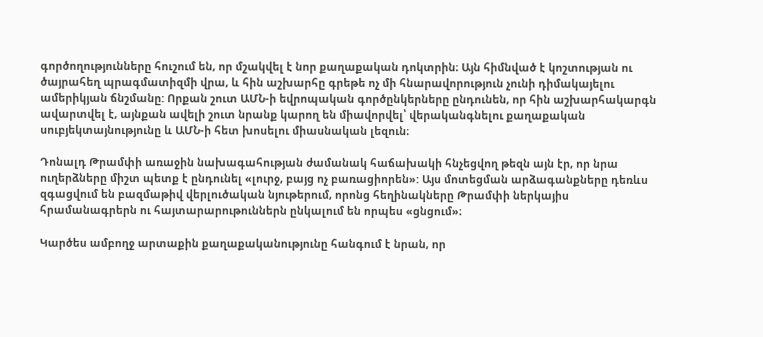գործողությունները հուշում են, որ մշակվել է նոր քաղաքական դոկտրին։ Այն հիմնված է կոշտության ու ծայրահեղ պրագմատիզմի վրա, և հին աշխարհը գրեթե ոչ մի հնարավորություն չունի դիմակայելու ամերիկյան ճնշմանը: Որքան շուտ ԱՄՆ-ի եվրոպական գործընկերները ընդունեն, որ հին աշխարհակարգն ավարտվել է, այնքան ավելի շուտ նրանք կարող են միավորվել՝ վերականգնելու քաղաքական սուբյեկտայնությունը և ԱՄՆ-ի հետ խոսելու միասնական լեզուն։

Դոնալդ Թրամփի առաջին նախագահության ժամանակ հաճախակի հնչեցվող թեզն այն էր, որ նրա ուղերձները միշտ պետք է ընդունել «լուրջ, բայց ոչ բառացիորեն»: Այս մոտեցման արձագանքները դեռևս զգացվում են բազմաթիվ վերլուծական նյութերում, որոնց հեղինակները Թրամփի ներկայիս հրամանագրերն ու հայտարարութուններն ընկալում են որպես «ցնցում»։

Կարծես ամբողջ արտաքին քաղաքականությունը հանգում է նրան, որ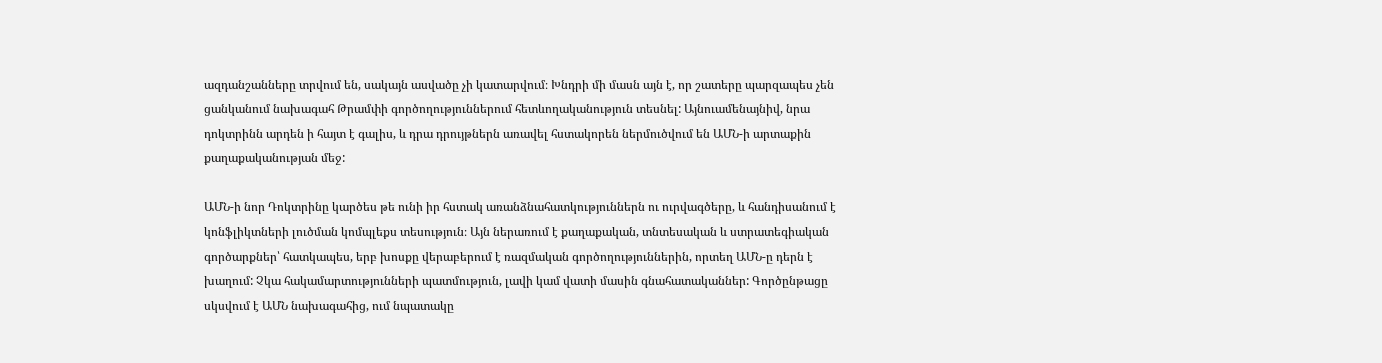ազդանշանները տրվում են, սակայն ասվածը չի կատարվում։ Խնդրի մի մասն այն է, որ շատերը պարզապես չեն ցանկանում նախագահ Թրամփի գործողություններում հետևողականություն տեսնել: Այնուամենայնիվ, նրա դոկտրինն արդեն ի հայտ է գալիս, և դրա դրույթներն առավել հստակորեն ներմուծվում են ԱՄՆ-ի արտաքին քաղաքականության մեջ:

ԱՄՆ-ի նոր Դոկտրինը կարծես թե ունի իր հստակ առանձնահատկություններն ու ուրվագծերը, և հանդիսանում է կոնֆլիկտների լուծման կոմպլեքս տեսություն։ Այն ներառում է քաղաքական, տնտեսական և ստրատեգիական գործարքներ՝ հատկապես, երբ խոսքը վերաբերում է ռազմական գործողություններին, որտեղ ԱՄՆ-ը դերն է խաղում: Չկա հակամարտությունների պատմություն, լավի կամ վատի մասին գնահատականներ: Գործընթացը սկսվում է ԱՄՆ նախագահից, ում նպատակը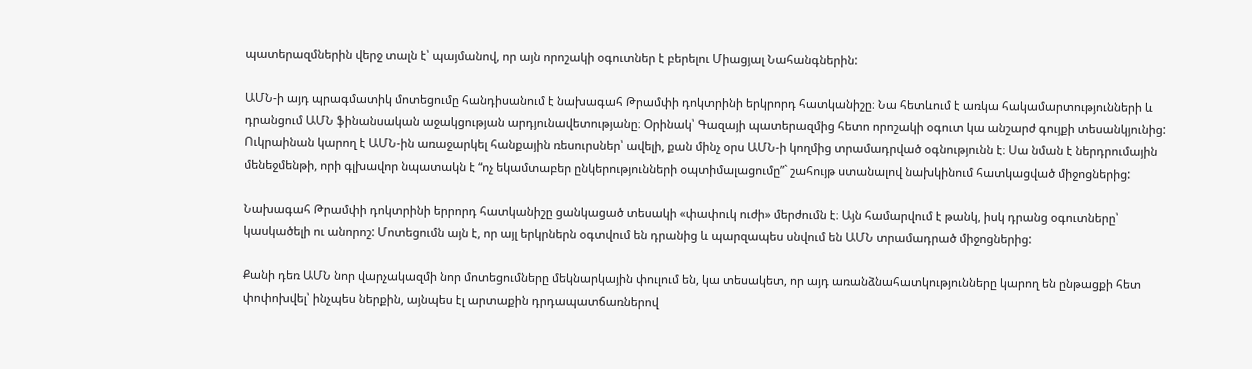պատերազմներին վերջ տալն է՝ պայմանով, որ այն որոշակի օգուտներ է բերելու Միացյալ Նահանգներին:

ԱՄՆ-ի այդ պրագմատիկ մոտեցումը հանդիսանում է նախագահ Թրամփի դոկտրինի երկրորդ հատկանիշը։ Նա հետևում է առկա հակամարտությունների և դրանցում ԱՄՆ ֆինանսական աջակցության արդյունավետությանը։ Օրինակ՝ Գազայի պատերազմից հետո որոշակի օգուտ կա անշարժ գույքի տեսանկյունից: Ուկրաինան կարող է ԱՄՆ-ին առաջարկել հանքային ռեսուրսներ՝ ավելի, քան մինչ օրս ԱՄՆ-ի կողմից տրամադրված օգնությունն է։ Սա նման է ներդրումային մենեջմենթի, որի գլխավոր նպատակն է “ոչ եկամտաբեր ընկերությունների օպտիմալացումը”` շահույթ ստանալով նախկինում հատկացված միջոցներից:

Նախագահ Թրամփի դոկտրինի երրորդ հատկանիշը ցանկացած տեսակի «փափուկ ուժի» մերժումն է։ Այն համարվում է թանկ, իսկ դրանց օգուտները՝ կասկածելի ու անորոշ: Մոտեցումն այն է, որ այլ երկրներն օգտվում են դրանից և պարզապես սնվում են ԱՄՆ տրամադրած միջոցներից:

Քանի դեռ ԱՄՆ նոր վարչակազմի նոր մոտեցումները մեկնարկային փուլում են, կա տեսակետ, որ այդ առանձնահատկությունները կարող են ընթացքի հետ փոփոխվել՝ ինչպես ներքին, այնպես էլ արտաքին դրդապատճառներով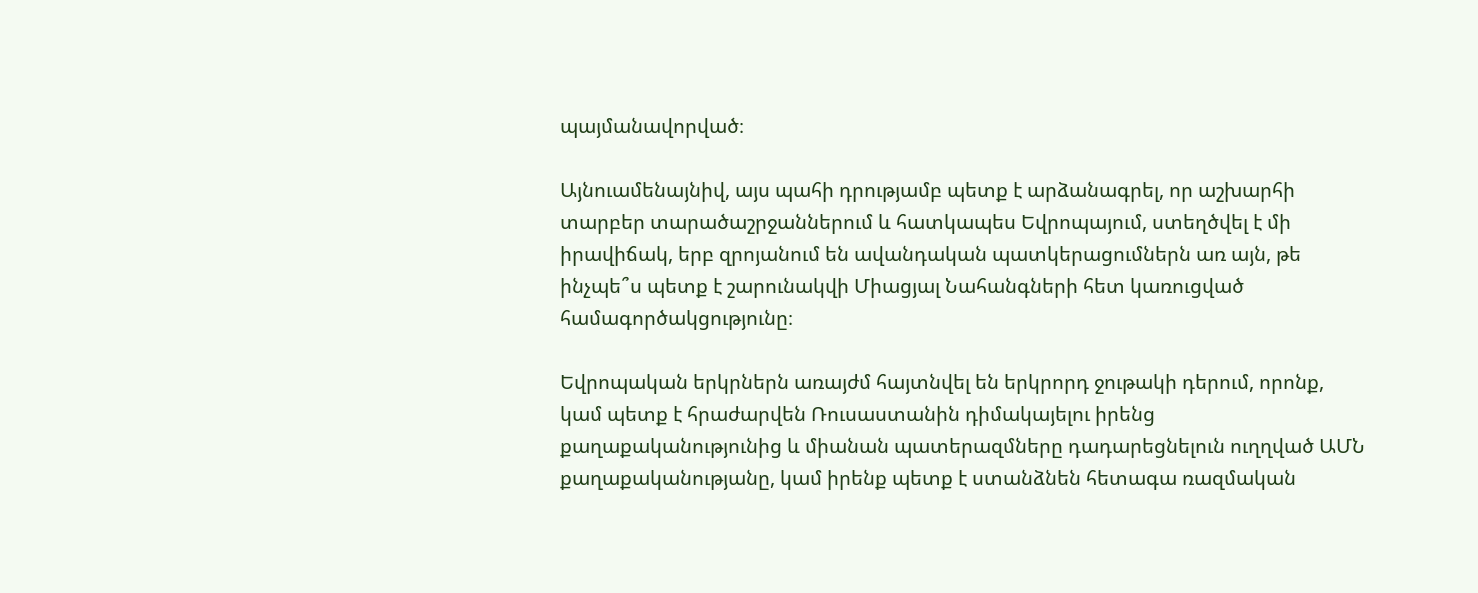պայմանավորված։

Այնուամենայնիվ, այս պահի դրությամբ պետք է արձանագրել, որ աշխարհի տարբեր տարածաշրջաններում և հատկապես Եվրոպայում, ստեղծվել է մի իրավիճակ, երբ զրոյանում են ավանդական պատկերացումներն առ այն, թե ինչպե՞ս պետք է շարունակվի Միացյալ Նահանգների հետ կառուցված համագործակցությունը։

Եվրոպական երկրներն առայժմ հայտնվել են երկրորդ ջութակի դերում, որոնք, կամ պետք է հրաժարվեն Ռուսաստանին դիմակայելու իրենց քաղաքականությունից և միանան պատերազմները դադարեցնելուն ուղղված ԱՄՆ քաղաքականությանը, կամ իրենք պետք է ստանձնեն հետագա ռազմական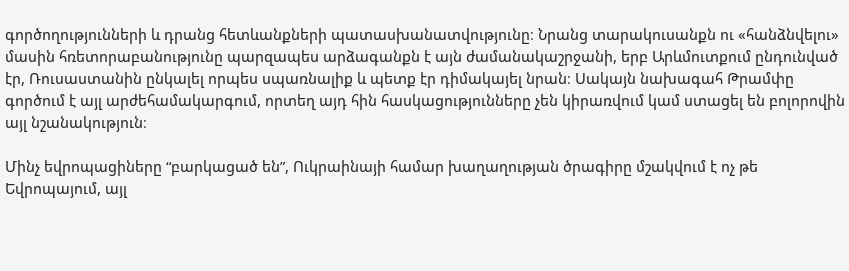գործողությունների և դրանց հետևանքների պատասխանատվությունը։ Նրանց տարակուսանքն ու «հանձնվելու» մասին հռետորաբանությունը պարզապես արձագանքն է այն ժամանակաշրջանի, երբ Արևմուտքում ընդունված էր, Ռուսաստանին ընկալել որպես սպառնալիք և պետք էր դիմակայել նրան։ Սակայն նախագահ Թրամփը գործում է այլ արժեհամակարգում, որտեղ այդ հին հասկացությունները չեն կիրառվում կամ ստացել են բոլորովին այլ նշանակություն։

Մինչ եվրոպացիները “բարկացած են”, Ուկրաինայի համար խաղաղության ծրագիրը մշակվում է ոչ թե Եվրոպայում, այլ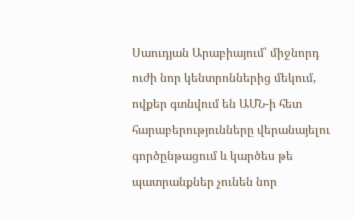Սաուդյան Արաբիայում՝ միջնորդ ուժի նոր կենտրոններից մեկում, ովքեր գտնվում են ԱՄՆ-ի հետ հարաբերությունները վերանայելու գործընթացում և կարծես թե պատրանքներ չունեն նոր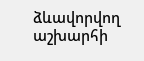ձևավորվող աշխարհի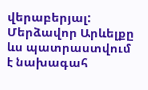վերաբերյալ: Մերձավոր Արևելքը ևս պատրաստվում է նախագահ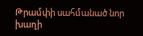Թրամփի սահմանած նոր խաղի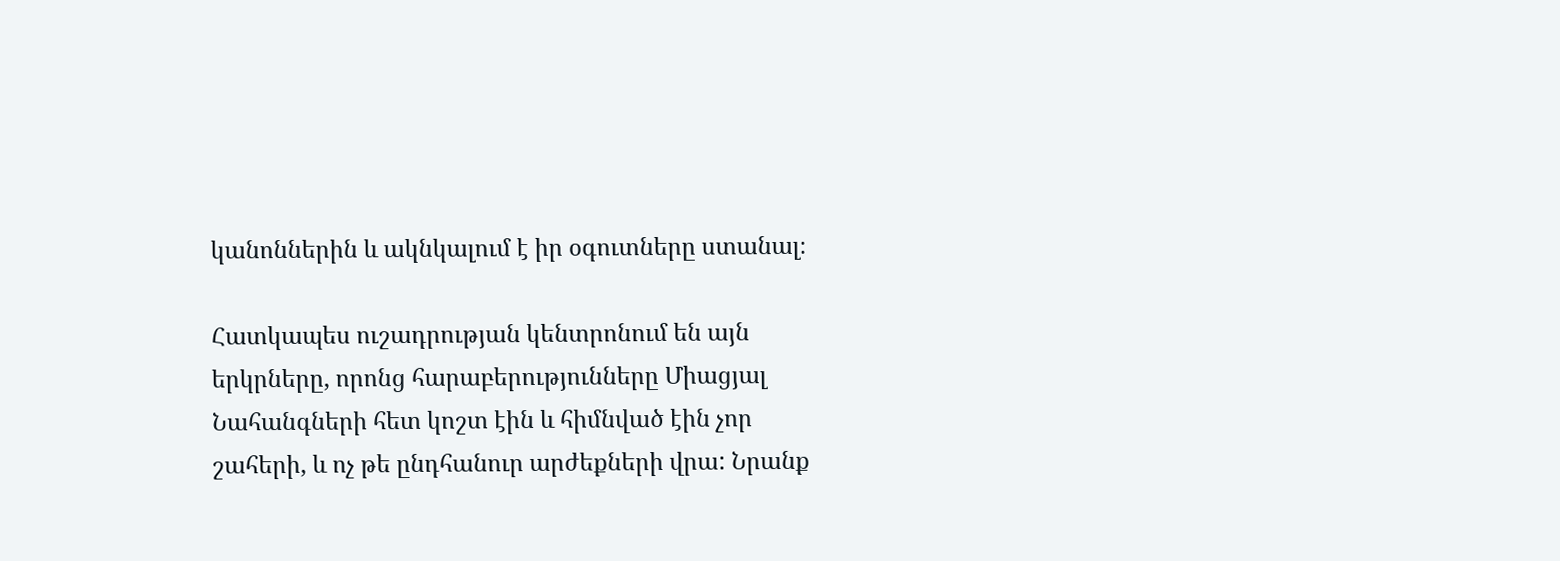կանոններին և ակնկալում է իր օգուտները ստանալ։

Հատկապես ուշադրության կենտրոնում են այն երկրները, որոնց հարաբերությունները Միացյալ Նահանգների հետ կոշտ էին և հիմնված էին չոր շահերի, և ոչ թե ընդհանուր արժեքների վրա: Նրանք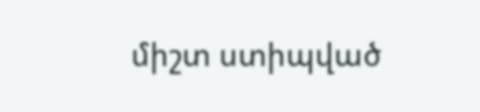միշտ ստիպված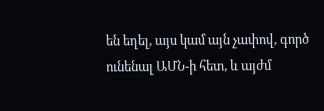են եղել, այս կամ այն չափով, գործ ունենալ ԱՄՆ-ի հետ, և այժմ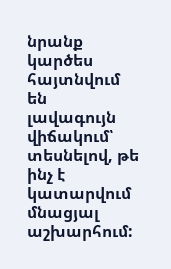նրանք կարծես հայտնվում են լավագույն վիճակում՝ տեսնելով, թե ինչ է կատարվում մնացյալ աշխարհում: